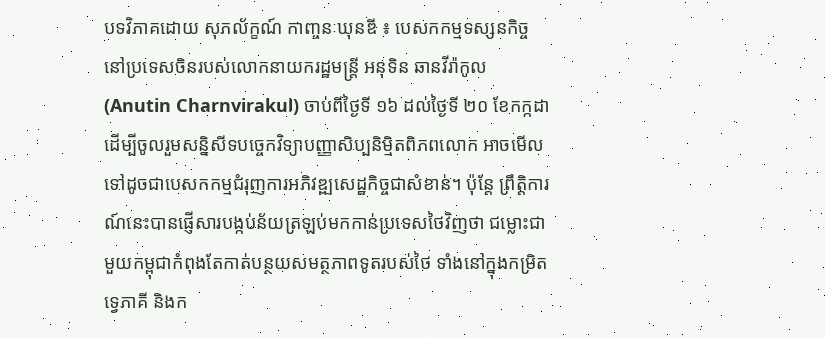បទវិភាគដោយ សុភល័ក្ខណ៍ កាញ្ចនៈឃុនឌី ៖ បេសកកម្មទស្សនកិច្ចនៅប្រទេសចិនរបស់លោកនាយករដ្ឋមន្ត្រី អនុទិន ឆានវីរ៉ាកូល (Anutin Charnvirakul) ចាប់ពីថ្ងៃទី ១៦ ដល់ថ្ងៃទី ២០ ខែកក្កដា ដើម្បីចូលរួមសន្និសីទបច្ចេកវិទ្យាបញ្ញាសិប្បនិម្មិតពិភពលោក អាចមើលទៅដូចជាបេសកកម្មជំរុញការអភិវឌ្ឍសេដ្ឋកិច្ចជាសំខាន់។ ប៉ុន្តែ ព្រឹត្តិការណ៍នេះបានផ្ញើសារបង្កប់ន័យត្រឡប់មកកាន់ប្រទេសថៃវិញថា ជម្លោះជាមួយកម្ពុជាកំពុងតែកាត់បន្ថយសមត្ថភាពទូតរបស់ថៃ ទាំងនៅក្នុងកម្រិតទ្វេភាគី និងក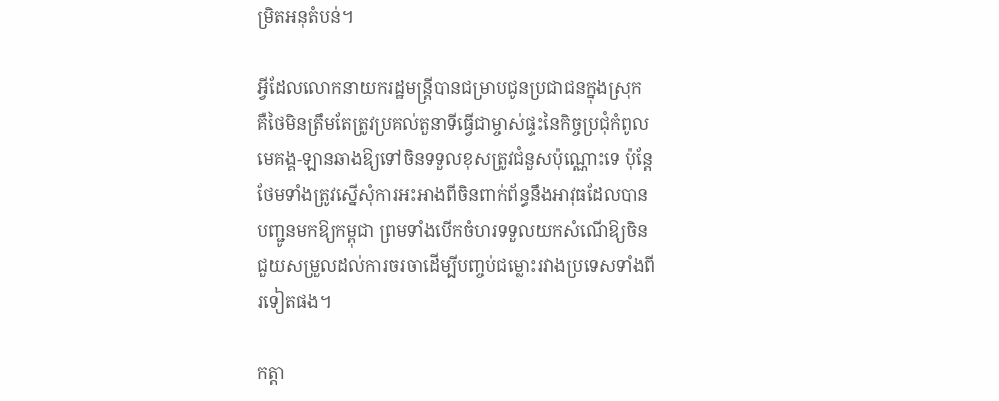ម្រិតអនុតំបន់។

អ្វីដែលលោកនាយករដ្ឋមន្ត្រីបានជម្រាបជូនប្រជាជនក្នុងស្រុក គឺថៃមិនត្រឹមតែត្រូវប្រគល់តួនាទីធ្វើជាម្ចាស់ផ្ទះនៃកិច្ចប្រជុំកំពូលមេគង្គ-ឡានឆាងឱ្យទៅចិនទទួលខុសត្រូវជំនួសប៉ុណ្ណោះទេ ប៉ុន្តែថែមទាំងត្រូវស្នើសុំការអះអាងពីចិនពាក់ព័ន្ធនឹងអាវុធដែលបានបញ្ជូនមកឱ្យកម្ពុជា ព្រមទាំងបើកចំហរទទួលយកសំណើឱ្យចិនជួយសម្រួលដល់ការចរចាដើម្បីបញ្ចប់ជម្លោះរវាងប្រទេសទាំងពីរទៀតផង។

កត្តា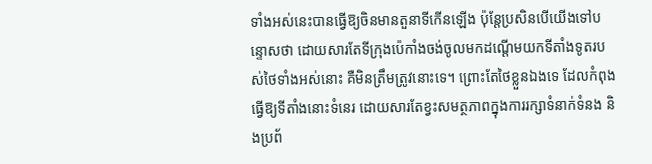ទាំងអស់នេះបានធ្វើឱ្យចិនមានតួនាទីកើនឡើង ប៉ុន្តែប្រសិនបើយើងទៅបន្ទោសថា ដោយសារតែទីក្រុងប៉េកាំងចង់ចូលមកដណ្តើមយកទីតាំងទូតរបស់ថៃទាំងអស់នោះ គឺមិនត្រឹមត្រូវនោះទេ។ ព្រោះតែថៃខ្លួនឯងទេ ដែលកំពុងធ្វើឱ្យទីតាំងនោះទំនេរ ដោយសារតែខ្វះសមត្ថភាពក្នុងការរក្សាទំនាក់ទំនង និងប្រព័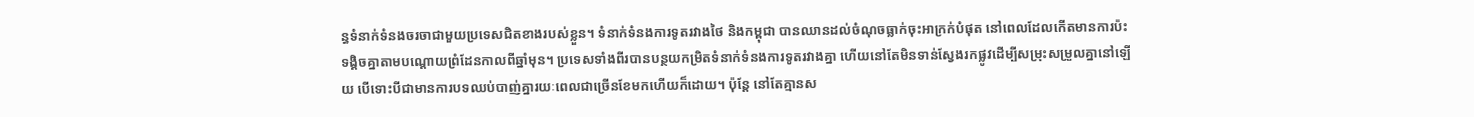ន្ធទំនាក់ទំនងចរចាជាមួយប្រទេសជិតខាងរបស់ខ្លួន។ ទំនាក់ទំនងការទូតរវាងថៃ និងកម្ពុជា បានឈានដល់ចំណុចធ្លាក់ចុះអាក្រក់បំផុត នៅពេលដែលកើតមានការប៉ះទង្គិចគ្នាតាមបណ្តោយព្រំដែនកាលពីឆ្នាំមុន។ ប្រទេសទាំងពីរបានបន្ថយកម្រិតទំនាក់ទំនងការទូតរវាងគ្នា ហើយនៅតែមិនទាន់ស្វែងរកផ្លូវដើម្បីសម្រុះសម្រួលគ្នានៅឡើយ បើទោះបីជាមានការបទឈប់បាញ់គ្នារយៈពេលជាច្រើនខែមកហើយក៏ដោយ។ ប៉ុន្តែ នៅតែគ្មានស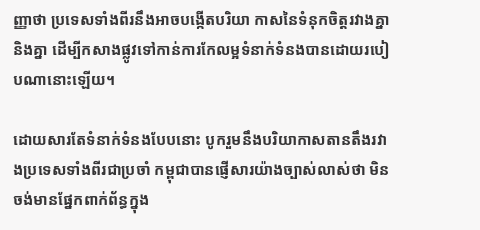ញ្ញាថា ប្រទេសទាំងពីរនឹងអាចបង្កើតបរិយា កាសនៃទំនុកចិត្តរវាងគ្នានិងគ្នា ដើម្បីកសាងផ្លូវទៅកាន់ការកែលម្អទំនាក់ទំនងបានដោយរបៀបណានោះឡើយ។

ដោយសារតែទំនាក់ទំនងបែបនោះ បូករួមនឹងបរិយាកាសតានតឹងរវាងប្រទេសទាំងពីរជាប្រចាំ កម្ពុជាបានផ្ញើសារយ៉ាងច្បាស់លាស់ថា មិនចង់មានផ្នែកពាក់ព័ន្ធក្នុង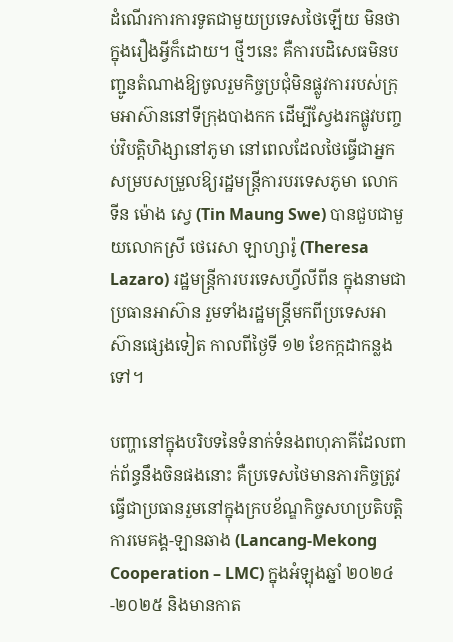ដំណើរការការទូតជាមួយប្រទេសថៃឡើយ មិនថាក្នុងរឿងអ្វីក៏ដោយ។ ថ្មីៗនេះ គឺការបដិសេធមិនបញ្ជូនតំណាងឱ្យចូលរួមកិច្ចប្រជុំមិនផ្លូវការរបស់ក្រុមអាស៊ាននៅទីក្រុងបាងកក ដើម្បីស្វែងរកផ្លូវបញ្ចប់វិបត្តិហិង្សានៅភូមា នៅពេលដែលថៃធ្វើជាអ្នកសម្របសម្រួលឱ្យរដ្ឋមន្ត្រីការបរទេសភូមា លោក ទីន ម៉ោង ស្វេ (Tin Maung Swe) បានជួបជាមួយលោកស្រី ថេរេសា ឡាហ្សារ៉ូ (Theresa Lazaro) រដ្ឋមន្ត្រីការបរទេសហ្វីលីពីន ក្នុងនាមជាប្រធានអាស៊ាន រួមទាំងរដ្ឋមន្ត្រីមកពីប្រទេសអាស៊ានផ្សេងទៀត កាលពីថ្ងៃទី ១២ ខែកក្កដាកន្លងទៅ។

បញ្ហានៅក្នុងបរិបទនៃទំនាក់ទំនងពហុភាគីដែលពាក់ព័ន្ធនឹងចិនផងនោះ គឺប្រទេសថៃមានភារកិច្ចត្រូវធ្វើជាប្រធានរួមនៅក្នុងក្របខ័ណ្ឌកិច្ចសហប្រតិបត្តិការមេគង្គ-ឡានឆាង (Lancang-Mekong Cooperation – LMC) ក្នុងអំឡុងឆ្នាំ ២០២៤-២០២៥ និងមានកាត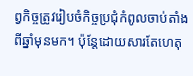ព្វកិច្ចត្រូវរៀបចំកិច្ចប្រជុំកំពូលចាប់តាំងពីឆ្នាំមុនមក។ ប៉ុន្តែដោយសារតែហេតុ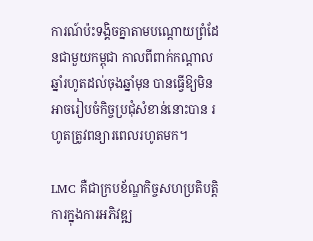ការណ៍ប៉ះទង្គិចគ្នាតាមបណ្តោយព្រំដែនជាមួយកម្ពុជា កាលពីពាក់កណ្តាលឆ្នាំរហូតដល់ចុងឆ្នាំមុន បានធ្វើឱ្យមិនអាចរៀបចំកិច្ចប្រជុំសំខាន់នោះបាន រហូតត្រូវពន្យារពេលរហូតមក។

LMC គឺជាក្របខ័ណ្ឌកិច្ចសហប្រតិបត្តិការក្នុងការអភិវឌ្ឍ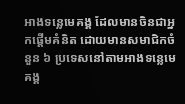អាងទន្លេមេគង្គ ដែលមានចិនជាអ្នកផ្ដើមគំនិត ដោយមានសមាជិកចំនួន ៦ ប្រទេសនៅតាមអាងទន្លេមេគង្គ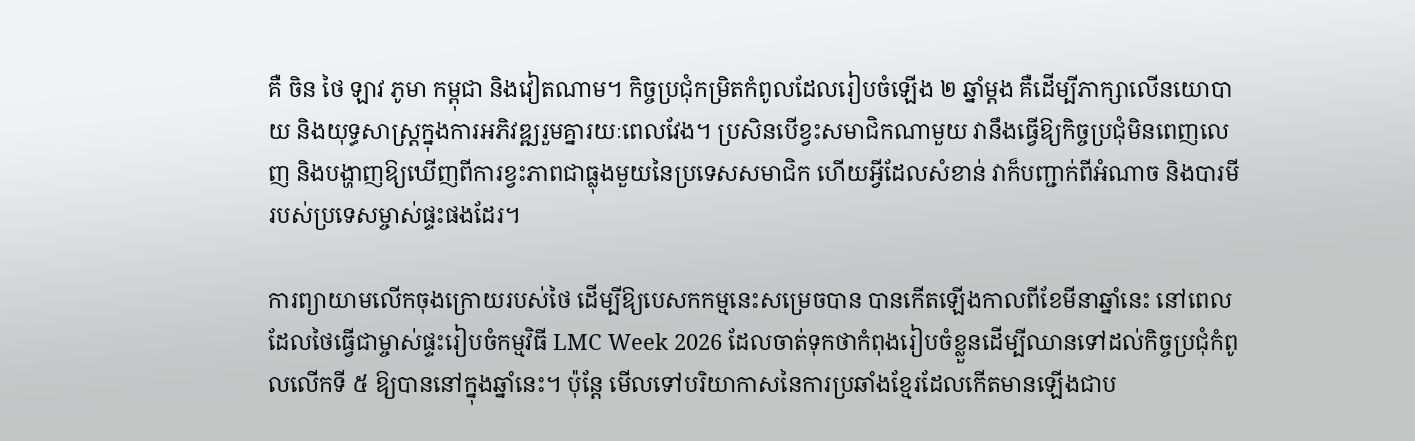គឺ ចិន ថៃ ឡាវ ភូមា កម្ពុជា និងវៀតណាម។ កិច្ចប្រជុំកម្រិតកំពូលដែលរៀបចំឡើង ២ ឆ្នាំម្តង គឺដើម្បីភាក្សាលើនយោបាយ និងយុទ្ធសាស្ត្រក្នុងការអភិវឌ្ឍរួមគ្នារយៈពេលវែង។ ប្រសិនបើខ្វះសមាជិកណាមួយ វានឹងធ្វើឱ្យកិច្ចប្រជុំមិនពេញលេញ និងបង្ហាញឱ្យឃើញពីការខ្វះភាពជាធ្លុងមួយនៃប្រទេសសមាជិក ហើយអ្វីដែលសំខាន់ វាក៏បញ្ជាក់ពីអំណាច និងបារមីរបស់ប្រទេសម្ចាស់ផ្ទះផងដែរ។

ការព្យាយាមលើកចុងក្រោយរបស់ថៃ ដើម្បីឱ្យបេសកកម្មនេះសម្រេចបាន បានកើតឡើងកាលពីខែមីនាឆ្នាំនេះ នៅពេលដែលថៃធ្វើជាម្ចាស់ផ្ទះរៀបចំកម្មវិធី LMC Week 2026 ដែលចាត់ទុកថាកំពុងរៀបចំខ្លួនដើម្បីឈានទៅដល់កិច្ចប្រជុំកំពូលលើកទី ៥ ឱ្យបាននៅក្នុងឆ្នាំនេះ។ ប៉ុន្តែ មើលទៅបរិយាកាសនៃការប្រឆាំងខ្មែរដែលកើតមានឡើងជាប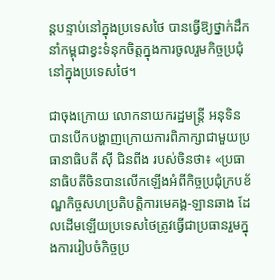ន្តបន្ទាប់នៅក្នុងប្រទេសថៃ បានធ្វើឱ្យថ្នាក់ដឹកនាំកម្ពុជាខ្វះទំនុកចិត្តក្នុងការចូលរួមកិច្ចប្រជុំនៅក្នុងប្រទេសថៃ។

ជាចុងក្រោយ លោកនាយករដ្ឋមន្ត្រី អនុទិន បានបើកបង្ហាញក្រោយការពិភាក្សាជាមួយប្រធានាធិបតី ស៊ី ជិនពីង របស់ចិនថា៖ «ប្រធានាធិបតីចិនបានលើកឡើងអំពីកិច្ចប្រជុំក្របខ័ណ្ឌកិច្ចសហប្រតិបត្តិការមេគង្គ-ឡានឆាង ដែលដើមឡើយប្រទេសថៃត្រូវធ្វើជាប្រធានរួមក្នុងការរៀបចំកិច្ចប្រ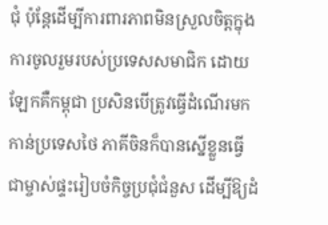ជុំ ប៉ុន្តែដើម្បីការពារភាពមិនស្រួលចិត្តក្នុងការចូលរួមរបស់ប្រទេសសមាជិក ដោយឡែកគឺកម្ពុជា ប្រសិនបើត្រូវធ្វើដំណើរមកកាន់ប្រទេសថៃ ភាគីចិនក៏បានស្នើខ្លួនធ្វើជាម្ចាស់ផ្ទះរៀបចំកិច្ចប្រជុំជំនួស ដើម្បីឱ្យដំ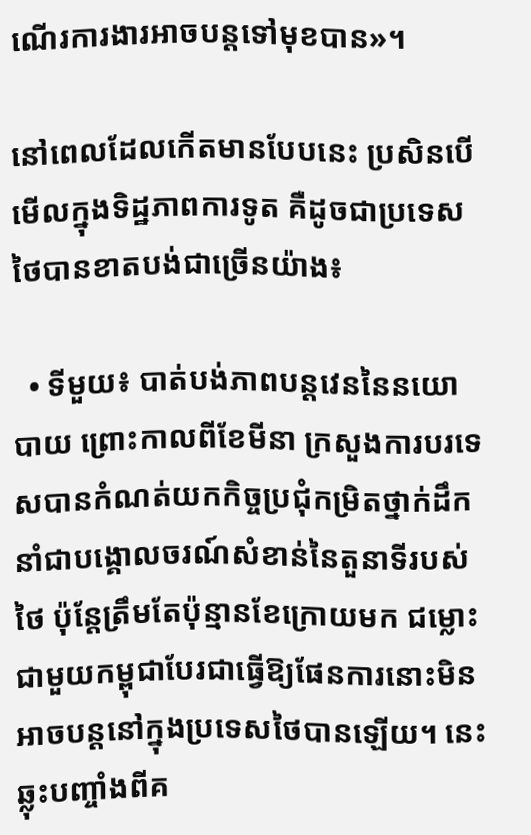ណើរការងារអាចបន្តទៅមុខបាន»។

នៅពេលដែលកើតមានបែបនេះ ប្រសិនបើមើលក្នុងទិដ្ឋភាពការទូត គឺដូចជាប្រទេសថៃបានខាតបង់ជាច្រើនយ៉ាង៖

  • ទីមួយ៖ បាត់បង់ភាពបន្តវេននៃនយោបាយ ព្រោះកាលពីខែមីនា ក្រសួងការបរទេសបានកំណត់យកកិច្ចប្រជុំកម្រិតថ្នាក់ដឹកនាំជាបង្គោលចរណ៍សំខាន់នៃតួនាទីរបស់ថៃ ប៉ុន្តែត្រឹមតែប៉ុន្មានខែក្រោយមក ជម្លោះជាមួយកម្ពុជាបែរជាធ្វើឱ្យផែនការនោះមិនអាចបន្តនៅក្នុងប្រទេសថៃបានឡើយ។ នេះឆ្លុះបញ្ចាំងពីគ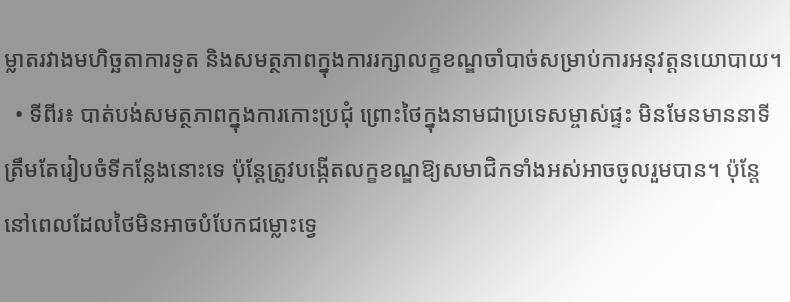ម្លាតរវាងមហិច្ឆតាការទូត និងសមត្ថភាពក្នុងការរក្សាលក្ខខណ្ឌចាំបាច់សម្រាប់ការអនុវត្តនយោបាយ។
  • ទីពីរ៖ បាត់បង់សមត្ថភាពក្នុងការកោះប្រជុំ ព្រោះថៃក្នុងនាមជាប្រទេសម្ចាស់ផ្ទះ មិនមែនមាននាទីត្រឹមតែរៀបចំទីកន្លែងនោះទេ ប៉ុន្តែត្រូវបង្កើតលក្ខខណ្ឌឱ្យសមាជិកទាំងអស់អាចចូលរួមបាន។ ប៉ុន្តែនៅពេលដែលថៃមិនអាចបំបែកជម្លោះទ្វេ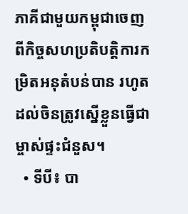ភាគីជាមួយកម្ពុជាចេញពីកិច្ចសហប្រតិបត្តិការកម្រិតអនុតំបន់បាន រហូតដល់ចិនត្រូវស្នើខ្លួនធ្វើជាម្ចាស់ផ្ទះជំនួស។
  • ទីបី៖ បា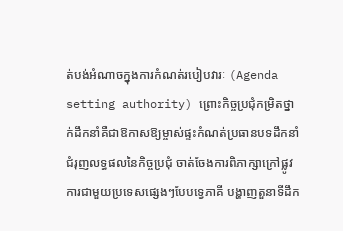ត់បង់អំណាចក្នុងការកំណត់របៀបវារៈ (Agenda setting authority) ព្រោះកិច្ចប្រជុំកម្រិតថ្នាក់ដឹកនាំគឺជាឱកាសឱ្យម្ចាស់ផ្ទះកំណត់ប្រធានបទដឹកនាំ ជំរុញលទ្ធផលនៃកិច្ចប្រជុំ ចាត់ចែងការពិភាក្សាក្រៅផ្លូវការជាមួយប្រទេសផ្សេងៗបែបទ្វេភាគី បង្ហាញតួនាទីដឹក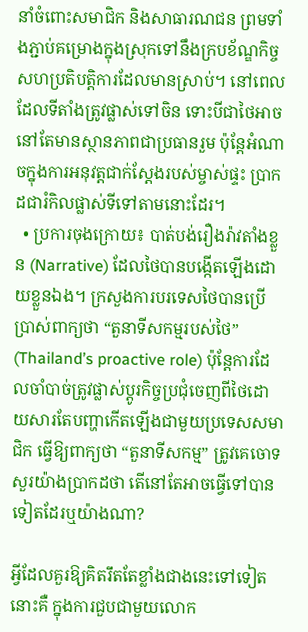នាំចំពោះសមាជិក និងសាធារណជន ព្រមទាំងភ្ជាប់គម្រោងក្នុងស្រុកទៅនឹងក្របខ័ណ្ឌកិច្ចសហប្រតិបត្តិការដែលមានស្រាប់។ នៅពេលដែលទីតាំងត្រូវផ្លាស់ទៅចិន ទោះបីជាថៃអាចនៅតែមានស្ថានភាពជាប្រធានរួម ប៉ុន្តែអំណាចក្នុងការអនុវត្តជាក់ស្តែងរបស់ម្ចាស់ផ្ទះ ប្រាកដជារំកិលផ្លាស់ទីទៅតាមនោះដែរ។
  • ប្រការចុងក្រោយ៖ បាត់បង់រឿងរ៉ាវតាំងខ្លួន (Narrative) ដែលថៃបានបង្កើតឡើងដោយខ្លួនឯង។ ក្រសួងការបរទេសថៃបានប្រើប្រាស់ពាក្យថា “តួនាទីសកម្មរបស់ថៃ” (Thailand’s proactive role) ប៉ុន្តែការដែលចាំបាច់ត្រូវផ្លាស់ប្តូរកិច្ចប្រជុំចេញពីថៃដោយសារតែបញ្ហាកើតឡើងជាមួយប្រទេសសមាជិក ធ្វើឱ្យពាក្យថា “តួនាទីសកម្ម” ត្រូវគេចោទសួរយ៉ាងប្រាកដថា តើនៅតែអាចធ្វើទៅបានទៀតដែរឬយ៉ាងណា?

អ្វីដែលគួរឱ្យគិតរឹតតែខ្លាំងជាងនេះទៅទៀតនោះគឺ ក្នុងការជួបជាមួយលោក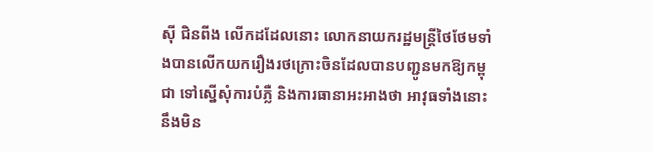ស៊ី ជិនពីង លើកដដែលនោះ លោកនាយករដ្ឋមន្ត្រីថៃថែមទាំងបានលើកយករឿងរថក្រោះចិនដែលបានបញ្ជូនមកឱ្យកម្ពុជា ទៅស្នើសុំការបំភ្លឺ និងការធានាអះអាងថា អាវុធទាំងនោះនឹងមិន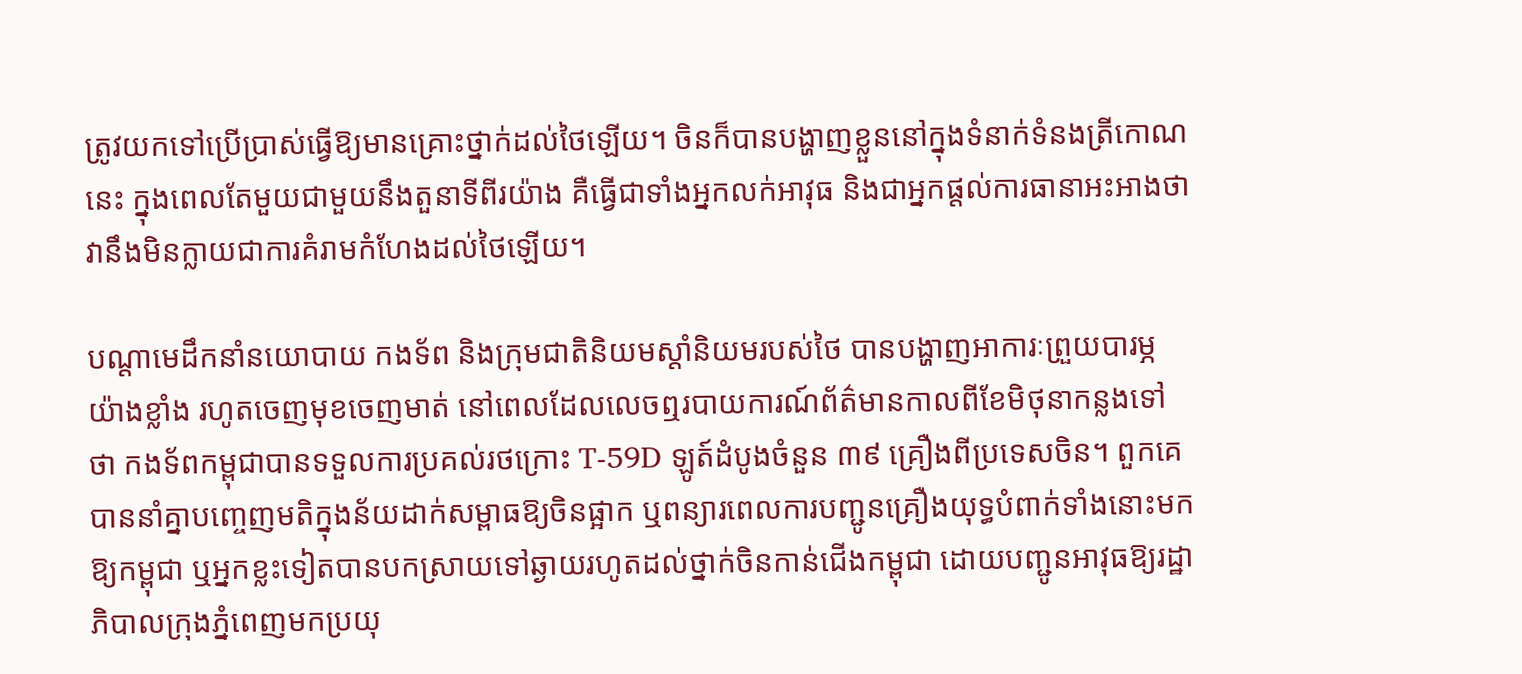ត្រូវយកទៅប្រើប្រាស់ធ្វើឱ្យមានគ្រោះថ្នាក់ដល់ថៃឡើយ។ ចិនក៏បានបង្ហាញខ្លួននៅក្នុងទំនាក់ទំនងត្រីកោណនេះ ក្នុងពេលតែមួយជាមួយនឹងតួនាទីពីរយ៉ាង គឺធ្វើជាទាំងអ្នកលក់អាវុធ និងជាអ្នកផ្តល់ការធានាអះអាងថា វានឹងមិនក្លាយជាការគំរាមកំហែងដល់ថៃឡើយ។

បណ្តាមេដឹកនាំនយោបាយ កងទ័ព និងក្រុមជាតិនិយមស្តាំនិយមរបស់ថៃ បានបង្ហាញអាការៈព្រួយបារម្ភយ៉ាងខ្លាំង រហូតចេញមុខចេញមាត់ នៅពេលដែលលេចឮរបាយការណ៍ព័ត៌មានកាលពីខែមិថុនាកន្លងទៅថា កងទ័ពកម្ពុជាបានទទួលការប្រគល់រថក្រោះ T-59D ឡូត៍ដំបូងចំនួន ៣៩ គ្រឿងពីប្រទេសចិន។ ពួកគេបាននាំគ្នាបញ្ចេញមតិក្នុងន័យដាក់សម្ពាធឱ្យចិនផ្អាក ឬពន្យារពេលការបញ្ជូនគ្រឿងយុទ្ធបំពាក់ទាំងនោះមកឱ្យកម្ពុជា ឬអ្នកខ្លះទៀតបានបកស្រាយទៅឆ្ងាយរហូតដល់ថ្នាក់ចិនកាន់ជើងកម្ពុជា ដោយបញ្ជូនអាវុធឱ្យរដ្ឋាភិបាលក្រុងភ្នំពេញមកប្រយុ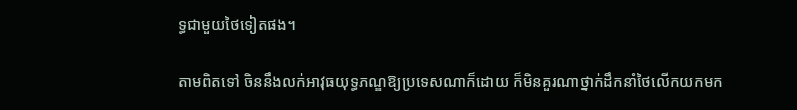ទ្ធជាមួយថៃទៀតផង។

តាមពិតទៅ ចិននឹងលក់អាវុធយុទ្ធភណ្ឌឱ្យប្រទេសណាក៏ដោយ ក៏មិនគួរណាថ្នាក់ដឹកនាំថៃលើកយកមក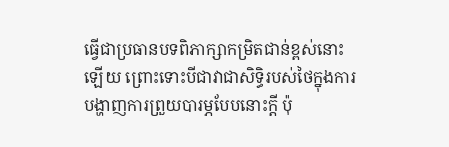ធ្វើជាប្រធានបទពិភាក្សាកម្រិតជាន់ខ្ពស់នោះឡើយ ព្រោះទោះបីជាវាជាសិទ្ធិរបស់ថៃក្នុងការបង្ហាញការព្រួយបារម្ភបែបនោះក្តី ប៉ុ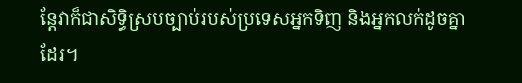ន្តែវាក៏ជាសិទ្ធិស្របច្បាប់របស់ប្រទេសអ្នកទិញ និងអ្នកលក់ដូចគ្នាដែរ។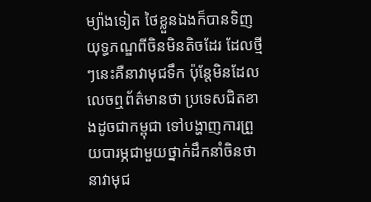ម្យ៉ាងទៀត ថៃខ្លួនឯងក៏បានទិញយុទ្ធភណ្ឌពីចិនមិនតិចដែរ ដែលថ្មីៗនេះគឺនាវាមុជទឹក ប៉ុន្តែមិនដែលលេចឮព័ត៌មានថា ប្រទេសជិតខាងដូចជាកម្ពុជា ទៅបង្ហាញការព្រួយបារម្ភជាមួយថ្នាក់ដឹកនាំចិនថា នាវាមុជ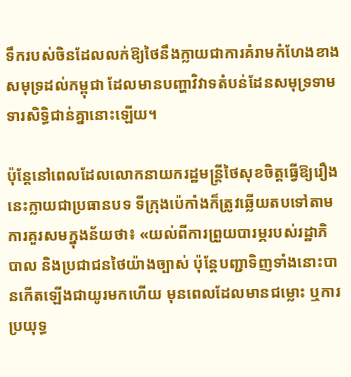ទឹករបស់ចិនដែលលក់ឱ្យថៃនឹងក្លាយជាការគំរាមកំហែងខាងសមុទ្រដល់កម្ពុជា ដែលមានបញ្ហាវិវាទតំបន់ដែនសមុទ្រទាមទារសិទ្ធិជាន់គ្នានោះឡើយ។

ប៉ុន្តែនៅពេលដែលលោកនាយករដ្ឋមន្ត្រីថៃសុខចិត្តធ្វើឱ្យរឿងនេះក្លាយជាប្រធានបទ ទីក្រុងប៉េកាំងក៏ត្រូវឆ្លើយតបទៅតាមការគួរសមក្នុងន័យថា៖ «យល់ពីការព្រួយបារម្ភរបស់រដ្ឋាភិបាល និងប្រជាជនថៃយ៉ាងច្បាស់ ប៉ុន្តែបញ្ជាទិញទាំងនោះបានកើតឡើងជាយូរមកហើយ មុនពេលដែលមានជម្លោះ ឬការប្រយុទ្ធ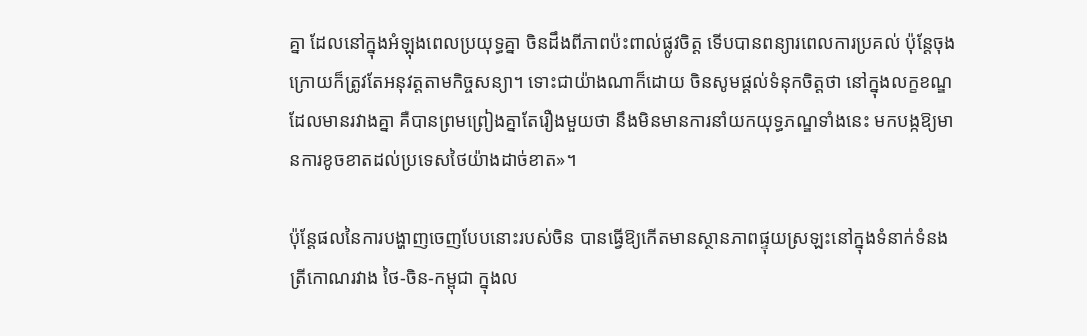គ្នា ដែលនៅក្នុងអំឡុងពេលប្រយុទ្ធគ្នា ចិនដឹងពីភាពប៉ះពាល់ផ្លូវចិត្ត ទើបបានពន្យារពេលការប្រគល់ ប៉ុន្តែចុងក្រោយក៏ត្រូវតែអនុវត្តតាមកិច្ចសន្យា។ ទោះជាយ៉ាងណាក៏ដោយ ចិនសូមផ្តល់ទំនុកចិត្តថា នៅក្នុងលក្ខខណ្ឌដែលមានរវាងគ្នា គឺបានព្រមព្រៀងគ្នាតែរឿងមួយថា នឹងមិនមានការនាំយកយុទ្ធភណ្ឌទាំងនេះ មកបង្កឱ្យមានការខូចខាតដល់ប្រទេសថៃយ៉ាងដាច់ខាត»។

ប៉ុន្តែផលនៃការបង្ហាញចេញបែបនោះរបស់ចិន បានធ្វើឱ្យកើតមានស្ថានភាពផ្ទុយស្រឡះនៅក្នុងទំនាក់ទំនងត្រីកោណរវាង ថៃ-ចិន-កម្ពុជា ក្នុងល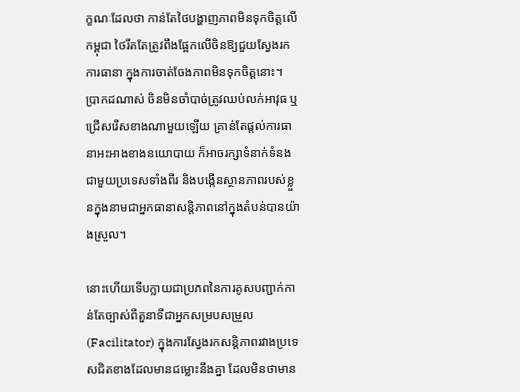ក្ខណៈដែលថា កាន់តែថៃបង្ហាញភាពមិនទុកចិត្តលើកម្ពុជា ថៃរឹតតែត្រូវពឹងផ្អែកលើចិនឱ្យជួយស្វែងរកការធានា ក្នុងការចាត់ចែងភាពមិនទុកចិត្តនោះ។ ប្រាកដណាស់ ចិនមិនចាំបាច់ត្រូវឈប់លក់អាវុធ ឬជ្រើសរើសខាងណាមួយឡើយ គ្រាន់តែផ្តល់ការធានាអះអាងខាងនយោបាយ ក៏អាចរក្សាទំនាក់ទំនងជាមួយប្រទេសទាំងពីរ និងបង្កើនស្ថានភាពរបស់ខ្លួនក្នុងនាមជាអ្នកធានាសន្តិភាពនៅក្នុងតំបន់បានយ៉ាងស្រួល។

នោះហើយទើបក្លាយជាប្រភពនៃការគូសបញ្ជាក់កាន់តែច្បាស់ពីតួនាទីជាអ្នកសម្របសម្រួល (Facilitator) ក្នុងការស្វែងរកសន្តិភាពរវាងប្រទេសជិតខាងដែលមានជម្លោះនឹងគ្នា ដែលមិនថាមាន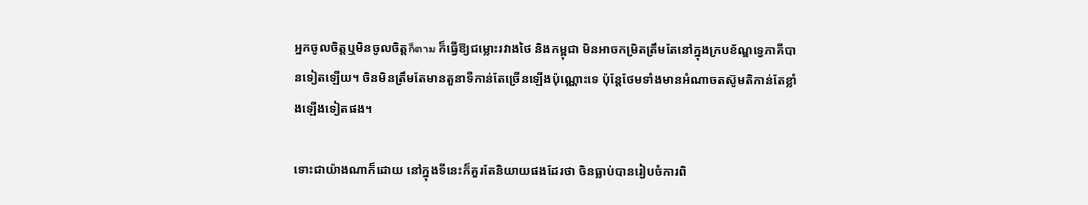អ្នកចូលចិត្តឬមិនចូលចិត្តก็ตาม ក៏ធ្វើឱ្យជម្លោះរវាងថៃ និងកម្ពុជា មិនអាចកម្រិតត្រឹមតែនៅក្នុងក្របខ័ណ្ឌទ្វេភាគីបានទៀតឡើយ។ ចិនមិនត្រឹមតែមានតួនាទីកាន់តែច្រើនឡើងប៉ុណ្ណោះទេ ប៉ុន្តែថែមទាំងមានអំណាចតស៊ូមតិកាន់តែខ្លាំងឡើងទៀតផង។

ទោះជាយ៉ាងណាក៏ដោយ នៅក្នុងទីនេះក៏គួរតែនិយាយផងដែរថា ចិនធ្លាប់បានរៀបចំការពិ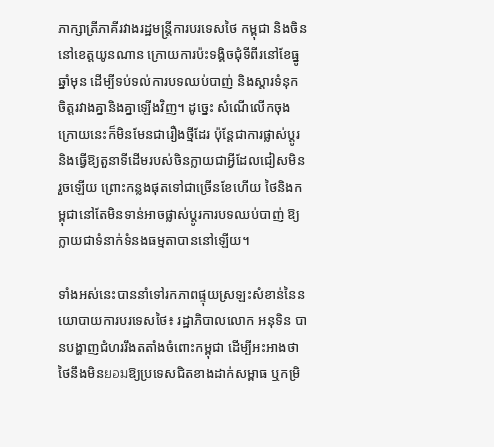ភាក្សាត្រីភាគីរវាងរដ្ឋមន្ត្រីការបរទេសថៃ កម្ពុជា និងចិន នៅខេត្តយូនណាន ក្រោយការប៉ះទង្គិចជុំទីពីរនៅខែធ្នូឆ្នាំមុន ដើម្បីទប់ទល់ការបទឈប់បាញ់ និងស្តារទំនុកចិត្តរវាងគ្នានិងគ្នាឡើងវិញ។ ដូច្នេះ សំណើលើកចុងក្រោយនេះក៏មិនមែនជារឿងថ្មីដែរ ប៉ុន្តែជាការផ្លាស់ប្តូរ និងធ្វើឱ្យតួនាទីដើមរបស់ចិនក្លាយជាអ្វីដែលជៀសមិនរួចឡើយ ព្រោះកន្លងផុតទៅជាច្រើនខែហើយ ថៃនិងកម្ពុជានៅតែមិនទាន់អាចផ្លាស់ប្តូរការបទឈប់បាញ់ ឱ្យក្លាយជាទំនាក់ទំនងធម្មតាបាននៅឡើយ។

ទាំងអស់នេះបាននាំទៅរកភាពផ្ទុយស្រឡះសំខាន់នៃនយោបាយការបរទេសថៃ៖ រដ្ឋាភិបាលលោក អនុទិន បានបង្ហាញជំហររឹងតតាំងចំពោះកម្ពុជា ដើម្បីអះអាងថាថៃនឹងមិនยอมឱ្យប្រទេសជិតខាងដាក់សម្ពាធ ឬកម្រិ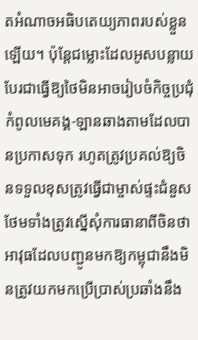តអំណាចអធិបតេយ្យភាពរបស់ខ្លួនឡើយ។ ប៉ុន្តែជម្លោះដែលអូសបន្លាយបែរជាធ្វើឱ្យថៃមិនអាចរៀបចំកិច្ចប្រជុំកំពូលមេគង្គ-ឡានឆាងតាមដែលបានប្រកាសទុក រហូតត្រូវប្រគល់ឱ្យចិនទទួលខុសត្រូវធ្វើជាម្ចាស់ផ្ទះជំនួស ថែមទាំងត្រូវស្នើសុំការធានាពីចិនថាអាវុធដែលបញ្ជូនមកឱ្យកម្ពុជានឹងមិនត្រូវយកមកប្រើប្រាស់ប្រឆាំងនឹង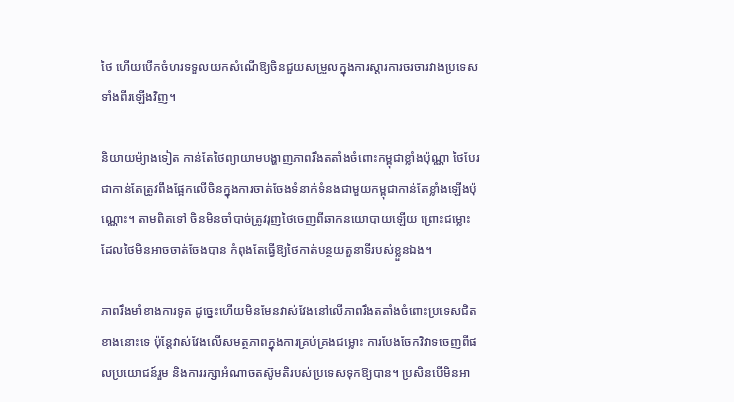ថៃ ហើយបើកចំហរទទួលយកសំណើឱ្យចិនជួយសម្រួលក្នុងការស្តារការចរចារវាងប្រទេសទាំងពីរឡើងវិញ។

និយាយម៉្យាងទៀត កាន់តែថៃព្យាយាមបង្ហាញភាពរឹងតតាំងចំពោះកម្ពុជាខ្លាំងប៉ុណ្ណា ថៃបែរជាកាន់តែត្រូវពឹងផ្អែកលើចិនក្នុងការចាត់ចែងទំនាក់ទំនងជាមួយកម្ពុជាកាន់តែខ្លាំងឡើងប៉ុណ្ណោះ។ តាមពិតទៅ ចិនមិនចាំបាច់ត្រូវរុញថៃចេញពីឆាកនយោបាយឡើយ ព្រោះជម្លោះដែលថៃមិនអាចចាត់ចែងបាន កំពុងតែធ្វើឱ្យថៃកាត់បន្ថយតួនាទីរបស់ខ្លួនឯង។

ភាពរឹងមាំខាងការទូត ដូច្នេះហើយមិនមែនវាស់វែងនៅលើភាពរឹងតតាំងចំពោះប្រទេសជិតខាងនោះទេ ប៉ុន្តែវាស់វែងលើសមត្ថភាពក្នុងការគ្រប់គ្រងជម្លោះ ការបែងចែកវិវាទចេញពីផលប្រយោជន៍រួម និងការរក្សាអំណាចតស៊ូមតិរបស់ប្រទេសទុកឱ្យបាន។ ប្រសិនបើមិនអា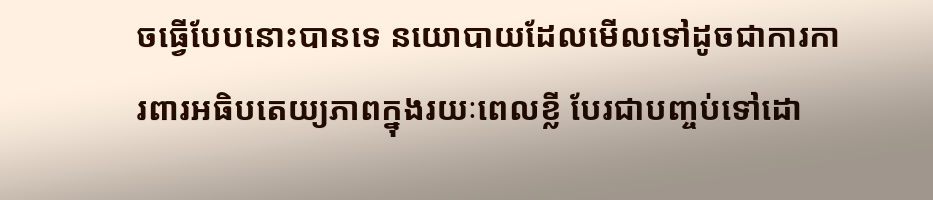ចធ្វើបែបនោះបានទេ នយោបាយដែលមើលទៅដូចជាការការពារអធិបតេយ្យភាពក្នុងរយៈពេលខ្លី បែរជាបញ្ចប់ទៅដោ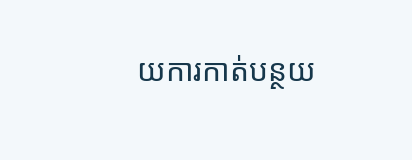យការកាត់បន្ថយ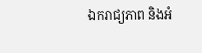ឯករាជ្យភាព និងអំ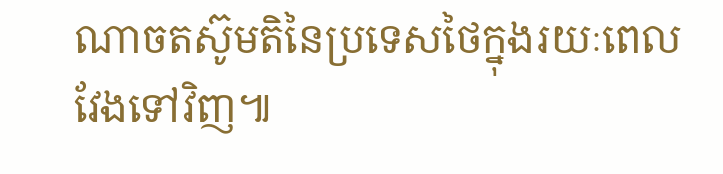ណាចតស៊ូមតិនៃប្រទេសថៃក្នុងរយៈពេលវែងទៅវិញ៕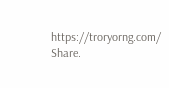https://troryorng.com/
Share.